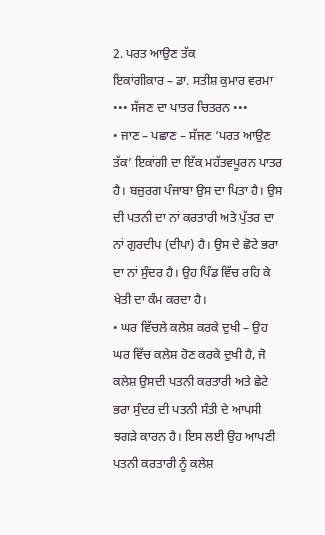2. ਪਰਤ ਆਉਣ ਤੱਕ
ਇਕਾਂਗੀਕਾਰ – ਡਾ. ਸਤੀਸ਼ ਕੁਮਾਰ ਵਰਮਾ
••• ਸੱਜਣ ਦਾ ਪਾਤਰ ਚਿਤਰਨ •••
• ਜਾਣ – ਪਛਾਣ – ਸੱਜਣ ‘ਪਰਤ ਆਉਣ ਤੱਕ’ ਇਕਾਂਗੀ ਦਾ ਇੱਕ ਮਹੱਤਵਪੂਰਨ ਪਾਤਰ ਹੈ। ਬਜ਼ੁਰਗ ਪੰਜਾਬਾ ਉਸ ਦਾ ਪਿਤਾ ਹੈ। ਉਸ ਦੀ ਪਤਨੀ ਦਾ ਨਾਂ ਕਰਤਾਰੀ ਅਤੇ ਪੁੱਤਰ ਦਾ ਨਾਂ ਗੁਰਦੀਪ (ਦੀਪਾ) ਹੈ। ਉਸ ਦੇ ਛੋਟੇ ਭਰਾ ਦਾ ਨਾਂ ਸੁੰਦਰ ਹੈ। ਉਹ ਪਿੰਡ ਵਿੱਚ ਰਹਿ ਕੇ ਖੇਤੀ ਦਾ ਕੰਮ ਕਰਦਾ ਹੈ।
• ਘਰ ਵਿੱਚਲੇ ਕਲੇਸ਼ ਕਰਕੇ ਦੁਖੀ – ਉਹ ਘਰ ਵਿੱਚ ਕਲੇਸ਼ ਹੋਣ ਕਰਕੇ ਦੁਖੀ ਹੈ, ਜੋ ਕਲੇਸ਼ ਉਸਦੀ ਪਤਨੀ ਕਰਤਾਰੀ ਅਤੇ ਛੇਟੇ ਭਰਾ ਸੁੰਦਰ ਦੀ ਪਤਨੀ ਸੰਤੀ ਦੇ ਆਪਸੀ ਝਗੜੇ ਕਾਰਨ ਹੈ। ਇਸ ਲਈ ਉਹ ਆਪਣੀ ਪਤਨੀ ਕਰਤਾਰੀ ਨੂੰ ਕਲੇਸ਼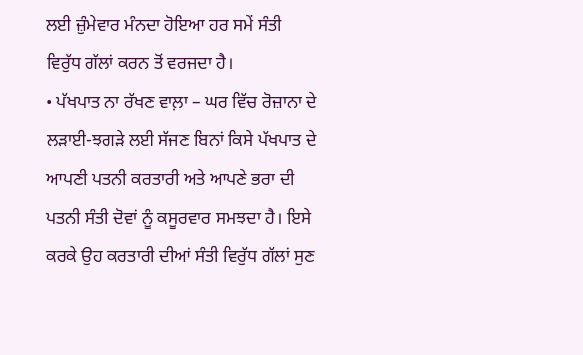ਲਈ ਜ਼ੁੰਮੇਵਾਰ ਮੰਨਦਾ ਹੋਇਆ ਹਰ ਸਮੇਂ ਸੰਤੀ ਵਿਰੁੱਧ ਗੱਲਾਂ ਕਰਨ ਤੋਂ ਵਰਜਦਾ ਹੈ।
• ਪੱਖਪਾਤ ਨਾ ਰੱਖਣ ਵਾਲ਼ਾ – ਘਰ ਵਿੱਚ ਰੋਜ਼ਾਨਾ ਦੇ ਲੜਾਈ-ਝਗੜੇ ਲਈ ਸੱਜਣ ਬਿਨਾਂ ਕਿਸੇ ਪੱਖਪਾਤ ਦੇ ਆਪਣੀ ਪਤਨੀ ਕਰਤਾਰੀ ਅਤੇ ਆਪਣੇ ਭਰਾ ਦੀ ਪਤਨੀ ਸੰਤੀ ਦੋਵਾਂ ਨੂੰ ਕਸੂਰਵਾਰ ਸਮਝਦਾ ਹੈ। ਇਸੇ ਕਰਕੇ ਉਹ ਕਰਤਾਰੀ ਦੀਆਂ ਸੰਤੀ ਵਿਰੁੱਧ ਗੱਲਾਂ ਸੁਣ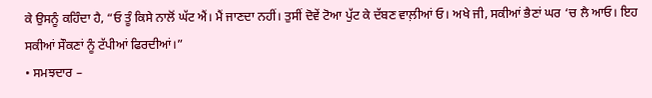ਕੇ ਉਸਨੂੰ ਕਹਿੰਦਾ ਹੈ, “ਓ ਤੂੰ ਕਿਸੇ ਨਾਲੋਂ ਘੱਟ ਐਂ। ਮੈਂ ਜਾਣਦਾ ਨਹੀਂ। ਤੁਸੀਂ ਦੋਵੇਂ ਟੋਆ ਪੁੱਟ ਕੇ ਦੱਬਣ ਵਾਲ਼ੀਆਂ ਓ। ਅਖੇ ਜੀ, ਸਕੀਆਂ ਭੈਣਾਂ ਘਰ ‘ਚ ਲੈ ਆਓ। ਇਹ ਸਕੀਆਂ ਸੌਕਣਾਂ ਨੂੰ ਟੱਪੀਆਂ ਫਿਰਦੀਆਂ।”
• ਸਮਝਦਾਰ –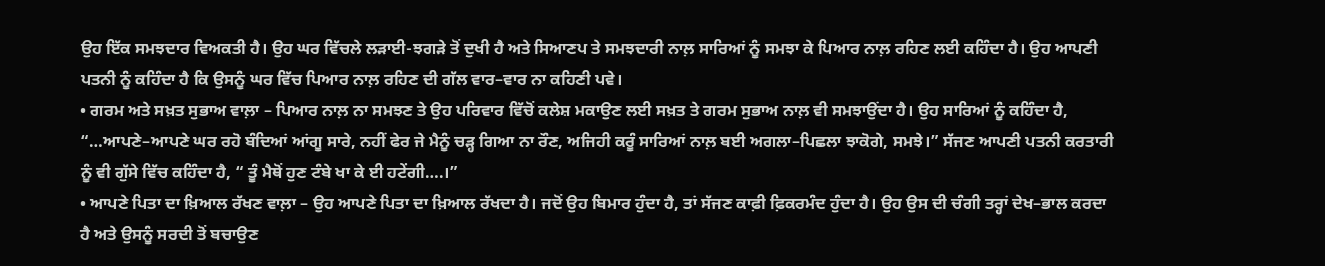ਉਹ ਇੱਕ ਸਮਝਦਾਰ ਵਿਅਕਤੀ ਹੈ। ਉਹ ਘਰ ਵਿੱਚਲੇ ਲੜਾਈ-ਝਗੜੇ ਤੋਂ ਦੁਖੀ ਹੈ ਅਤੇ ਸਿਆਣਪ ਤੇ ਸਮਝਦਾਰੀ ਨਾਲ਼ ਸਾਰਿਆਂ ਨੂੰ ਸਮਝਾ ਕੇ ਪਿਆਰ ਨਾਲ਼ ਰਹਿਣ ਲਈ ਕਹਿੰਦਾ ਹੈ। ਉਹ ਆਪਣੀ ਪਤਨੀ ਨੂੰ ਕਹਿੰਦਾ ਹੈ ਕਿ ਉਸਨੂੰ ਘਰ ਵਿੱਚ ਪਿਆਰ ਨਾਲ਼ ਰਹਿਣ ਦੀ ਗੱਲ ਵਾਰ–ਵਾਰ ਨਾ ਕਹਿਣੀ ਪਵੇ।
• ਗਰਮ ਅਤੇ ਸਖ਼ਤ ਸੁਭਾਅ ਵਾਲ਼ਾ – ਪਿਆਰ ਨਾਲ਼ ਨਾ ਸਮਝਣ ਤੇ ਉਹ ਪਰਿਵਾਰ ਵਿੱਚੋਂ ਕਲੇਸ਼ ਮਕਾਉਣ ਲਈ ਸਖ਼ਤ ਤੇ ਗਰਮ ਸੁਭਾਅ ਨਾਲ਼ ਵੀ ਸਮਝਾਉਂਦਾ ਹੈ। ਉਹ ਸਾਰਿਆਂ ਨੂੰ ਕਹਿੰਦਾ ਹੈ, “…ਆਪਣੇ–ਆਪਣੇ ਘਰ ਰਹੋ ਬੰਦਿਆਂ ਆਂਗੂ ਸਾਰੇ, ਨਹੀਂ ਫੇਰ ਜੇ ਮੈਨੂੰ ਚੜ੍ਹ ਗਿਆ ਨਾ ਰੌਣ, ਅਜਿਹੀ ਕਰੂੰ ਸਾਰਿਆਂ ਨਾਲ਼ ਬਈ ਅਗਲਾ–ਪਿਛਲਾ ਝਾਕੋਗੇ, ਸਮਝੇ।” ਸੱਜਣ ਆਪਣੀ ਪਤਨੀ ਕਰਤਾਰੀ ਨੂੰ ਵੀ ਗੁੱਸੇ ਵਿੱਚ ਕਹਿੰਦਾ ਹੈ, “ ਤੂੰ ਮੈਥੋਂ ਹੁਣ ਟੰਬੇ ਖਾ ਕੇ ਈ ਹਟੇਂਗੀ….।”
• ਆਪਣੇ ਪਿਤਾ ਦਾ ਖ਼ਿਆਲ ਰੱਖਣ ਵਾਲ਼ਾ – ਉਹ ਆਪਣੇ ਪਿਤਾ ਦਾ ਖ਼ਿਆਲ ਰੱਖਦਾ ਹੈ। ਜਦੋਂ ਉਹ ਬਿਮਾਰ ਹੁੰਦਾ ਹੈ, ਤਾਂ ਸੱਜਣ ਕਾਫ਼ੀ ਫ਼ਿਕਰਮੰਦ ਹੁੰਦਾ ਹੈ। ਉਹ ਉਸ ਦੀ ਚੰਗੀ ਤਰ੍ਹਾਂ ਦੇਖ–ਭਾਲ ਕਰਦਾ ਹੈ ਅਤੇ ਉਸਨੂੰ ਸਰਦੀ ਤੋਂ ਬਚਾਉਣ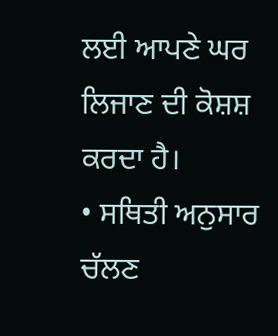ਲਈ ਆਪਣੇ ਘਰ ਲਿਜਾਣ ਦੀ ਕੋਸ਼ਸ਼ ਕਰਦਾ ਹੈ।
• ਸਥਿਤੀ ਅਨੁਸਾਰ ਚੱਲਣ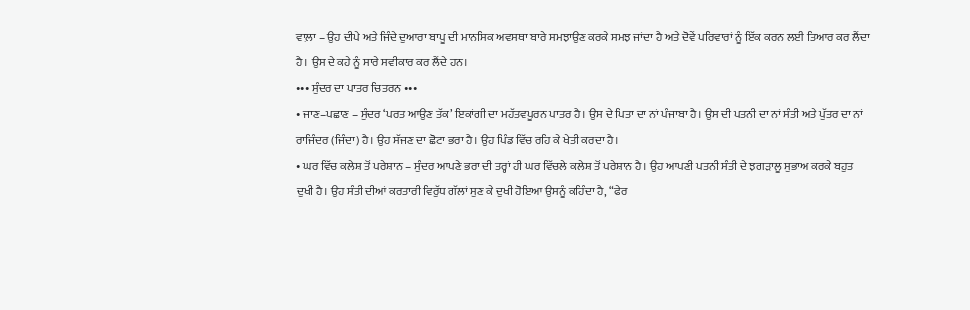ਵਾਲ਼ਾ – ਉਹ ਦੀਪੇ ਅਤੇ ਜਿੰਦੇ ਦੁਆਰਾ ਬਾਪੂ ਦੀ ਮਾਨਸਿਕ ਅਵਸਥਾ ਬਾਰੇ ਸਮਝਾਉਣ ਕਰਕੇ ਸਮਝ ਜਾਂਦਾ ਹੈ ਅਤੇ ਦੋਵੇਂ ਪਰਿਵਾਰਾਂ ਨੂੰ ਇੱਕ ਕਰਨ ਲਈ ਤਿਆਰ ਕਰ ਲੈਂਦਾ ਹੈ। ਉਸ ਦੇ ਕਹੇ ਨੂੰ ਸਾਰੇ ਸਵੀਕਾਰ ਕਰ ਲੈਂਦੇ ਹਨ।
••• ਸੁੰਦਰ ਦਾ ਪਾਤਰ ਚਿਤਰਨ •••
• ਜਾਣ–ਪਛਾਣ – ਸੁੰਦਰ ‘ਪਰਤ ਆਉਣ ਤੱਕ’ ਇਕਾਂਗੀ ਦਾ ਮਹੱਤਵਪੂਰਨ ਪਾਤਰ ਹੈ। ਉਸ ਦੇ ਪਿਤਾ ਦਾ ਨਾਂ ਪੰਜਾਬਾ ਹੈ। ਉਸ ਦੀ ਪਤਨੀ ਦਾ ਨਾਂ ਸੰਤੀ ਅਤੇ ਪੁੱਤਰ ਦਾ ਨਾਂ ਰਾਜਿੰਦਰ (ਜਿੰਦਾ) ਹੈ। ਉਹ ਸੱਜਣ ਦਾ ਛੋਟਾ ਭਰਾ ਹੈ। ਉਹ ਪਿੰਡ ਵਿੱਚ ਰਹਿ ਕੇ ਖੇਤੀ ਕਰਦਾ ਹੈ।
• ਘਰ ਵਿੱਚ ਕਲੇਸ਼ ਤੋਂ ਪਰੇਸ਼ਾਨ – ਸੁੰਦਰ ਆਪਣੇ ਭਰਾ ਦੀ ਤਰ੍ਹਾਂ ਹੀ ਘਰ ਵਿੱਚਲੇ ਕਲੇਸ਼ ਤੋਂ ਪਰੇਸ਼ਾਨ ਹੈ। ਉਹ ਆਪਣੀ ਪਤਨੀ ਸੰਤੀ ਦੇ ਝਗੜਾਲੂ ਸੁਭਾਅ ਕਰਕੇ ਬਹੁਤ ਦੁਖੀ ਹੈ। ਉਹ ਸੰਤੀ ਦੀਆਂ ਕਰਤਾਰੀ ਵਿਰੁੱਧ ਗੱਲਾਂ ਸੁਣ ਕੇ ਦੁਖੀ ਹੋਇਆ ਉਸਨੂੰ ਕਹਿੰਦਾ ਹੈ, “ਫੇਰ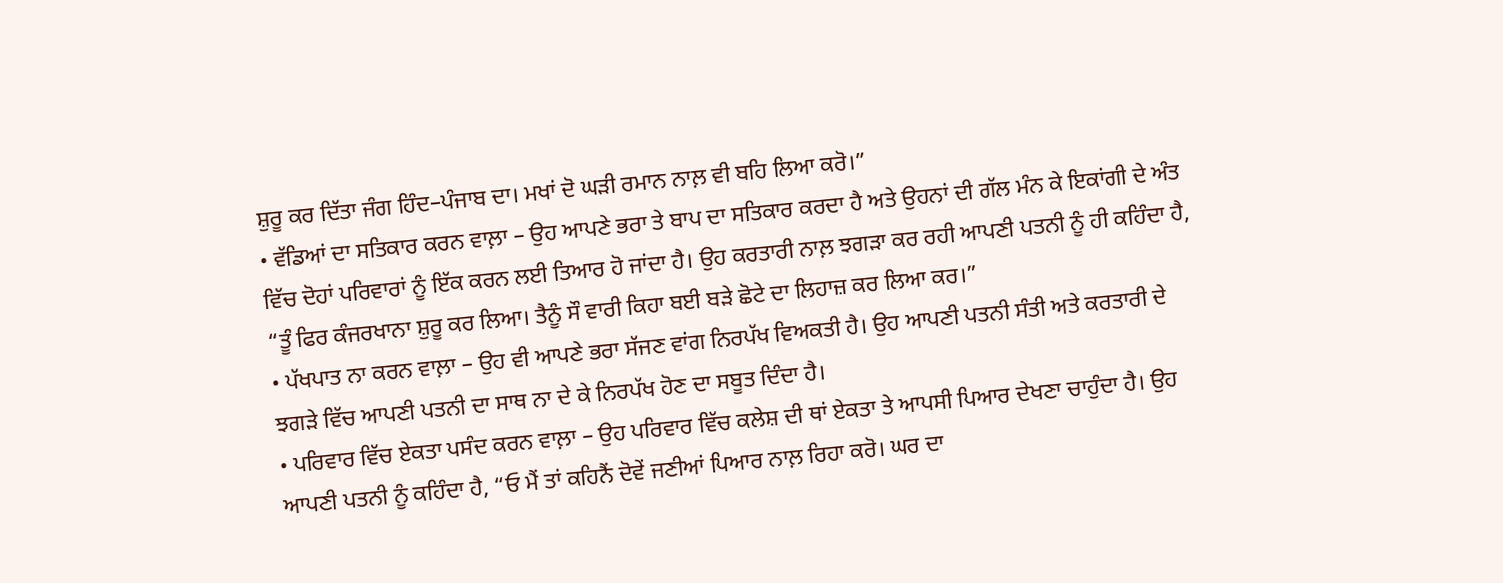ਸ਼ੁਰੂ ਕਰ ਦਿੱਤਾ ਜੰਗ ਹਿੰਦ–ਪੰਜਾਬ ਦਾ। ਮਖਾਂ ਦੋ ਘੜੀ ਰਮਾਨ ਨਾਲ਼ ਵੀ ਬਹਿ ਲਿਆ ਕਰੋ।”
• ਵੱਡਿਆਂ ਦਾ ਸਤਿਕਾਰ ਕਰਨ ਵਾਲ਼ਾ – ਉਹ ਆਪਣੇ ਭਰਾ ਤੇ ਬਾਪ ਦਾ ਸਤਿਕਾਰ ਕਰਦਾ ਹੈ ਅਤੇ ਉਹਨਾਂ ਦੀ ਗੱਲ ਮੰਨ ਕੇ ਇਕਾਂਗੀ ਦੇ ਅੰਤ ਵਿੱਚ ਦੋਹਾਂ ਪਰਿਵਾਰਾਂ ਨੂੰ ਇੱਕ ਕਰਨ ਲਈ ਤਿਆਰ ਹੋ ਜਾਂਦਾ ਹੈ। ਉਹ ਕਰਤਾਰੀ ਨਾਲ਼ ਝਗੜਾ ਕਰ ਰਹੀ ਆਪਣੀ ਪਤਨੀ ਨੂੰ ਹੀ ਕਹਿੰਦਾ ਹੈ, “ਤੂੰ ਫਿਰ ਕੰਜਰਖਾਨਾ ਸ਼ੁਰੂ ਕਰ ਲਿਆ। ਤੈਨੂੰ ਸੌ ਵਾਰੀ ਕਿਹਾ ਬਈ ਬੜੇ ਛੋਟੇ ਦਾ ਲਿਹਾਜ਼ ਕਰ ਲਿਆ ਕਰ।”
• ਪੱਖਪਾਤ ਨਾ ਕਰਨ ਵਾਲ਼ਾ – ਉਹ ਵੀ ਆਪਣੇ ਭਰਾ ਸੱਜਣ ਵਾਂਗ ਨਿਰਪੱਖ ਵਿਅਕਤੀ ਹੈ। ਉਹ ਆਪਣੀ ਪਤਨੀ ਸੰਤੀ ਅਤੇ ਕਰਤਾਰੀ ਦੇ ਝਗੜੇ ਵਿੱਚ ਆਪਣੀ ਪਤਨੀ ਦਾ ਸਾਥ ਨਾ ਦੇ ਕੇ ਨਿਰਪੱਖ ਹੋਣ ਦਾ ਸਬੂਤ ਦਿੰਦਾ ਹੈ।
• ਪਰਿਵਾਰ ਵਿੱਚ ਏਕਤਾ ਪਸੰਦ ਕਰਨ ਵਾਲ਼ਾ – ਉਹ ਪਰਿਵਾਰ ਵਿੱਚ ਕਲੇਸ਼ ਦੀ ਥਾਂ ਏਕਤਾ ਤੇ ਆਪਸੀ ਪਿਆਰ ਦੇਖਣਾ ਚਾਹੁੰਦਾ ਹੈ। ਉਹ ਆਪਣੀ ਪਤਨੀ ਨੂੰ ਕਹਿੰਦਾ ਹੈ, “ਓ ਮੈਂ ਤਾਂ ਕਹਿਨੈਂ ਦੋਵੇਂ ਜਣੀਆਂ ਪਿਆਰ ਨਾਲ਼ ਰਿਹਾ ਕਰੋ। ਘਰ ਦਾ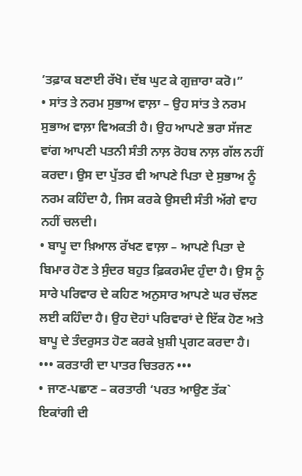’ਤਫ਼ਾਕ ਬਣਾਈ ਰੱਖੋ। ਦੱਬ ਘੁਟ ਕੇ ਗੁਜ਼ਾਰਾ ਕਰੋ।”
• ਸਾਂਤ ਤੇ ਨਰਮ ਸੁਭਾਅ ਵਾਲ਼ਾ – ਉਹ ਸਾਂਤ ਤੇ ਨਰਮ ਸੁਭਾਅ ਵਾਲ਼ਾ ਵਿਅਕਤੀ ਹੈ। ਉਹ ਆਪਣੇ ਭਰਾ ਸੱਜਣ ਵਾਂਗ ਆਪਣੀ ਪਤਨੀ ਸੰਤੀ ਨਾਲ਼ ਰੋਹਬ ਨਾਲ਼ ਗੱਲ ਨਹੀਂ ਕਰਦਾ। ਉਸ ਦਾ ਪੁੱਤਰ ਵੀ ਆਪਣੇ ਪਿਤਾ ਦੇ ਸੁਭਾਅ ਨੂੰ ਨਰਮ ਕਹਿੰਦਾ ਹੈ, ਜਿਸ ਕਰਕੇ ਉਸਦੀ ਸੰਤੀ ਅੱਗੇ ਵਾਹ ਨਹੀਂ ਚਲਦੀ।
• ਬਾਪੂ ਦਾ ਖ਼ਿਆਲ ਰੱਖਣ ਵਾਲ਼ਾ – ਆਪਣੇ ਪਿਤਾ ਦੇ ਬਿਮਾਰ ਹੋਣ ਤੇ ਸੁੰਦਰ ਬਹੁਤ ਫ਼ਿਕਰਮੰਦ ਹੁੰਦਾ ਹੈ। ਉਸ ਨੂੰ ਸਾਰੇ ਪਰਿਵਾਰ ਦੇ ਕਹਿਣ ਅਨੁਸਾਰ ਆਪਣੇ ਘਰ ਚੱਲਣ ਲਈ ਕਹਿੰਦਾ ਹੈ। ਉਹ ਦੋਹਾਂ ਪਰਿਵਾਰਾਂ ਦੇ ਇੱਕ ਹੋਣ ਅਤੇ ਬਾਪੂ ਦੇ ਤੰਦਰੁਸਤ ਹੋਣ ਕਰਕੇ ਖ਼ੁਸ਼ੀ ਪ੍ਰਗਟ ਕਰਦਾ ਹੈ।
••• ਕਰਤਾਰੀ ਦਾ ਪਾਤਰ ਚਿਤਰਨ •••
• ਜਾਣ-ਪਛਾਣ – ਕਰਤਾਰੀ ‘ਪਰਤ ਆਉਣ ਤੱਕ` ਇਕਾਂਗੀ ਦੀ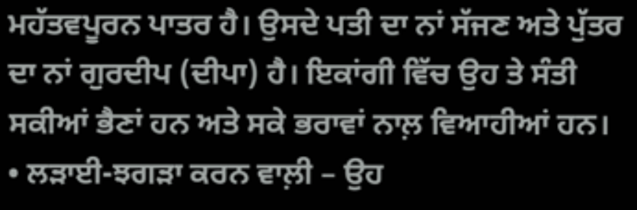ਮਹੱਤਵਪੂਰਨ ਪਾਤਰ ਹੈ। ਉਸਦੇ ਪਤੀ ਦਾ ਨਾਂ ਸੱਜਣ ਅਤੇ ਪੁੱਤਰ ਦਾ ਨਾਂ ਗੁਰਦੀਪ (ਦੀਪਾ) ਹੈ। ਇਕਾਂਗੀ ਵਿੱਚ ਉਹ ਤੇ ਸੰਤੀ ਸਕੀਆਂ ਭੈਣਾਂ ਹਨ ਅਤੇ ਸਕੇ ਭਰਾਵਾਂ ਨਾਲ਼ ਵਿਆਹੀਆਂ ਹਨ।
• ਲੜਾਈ-ਝਗੜਾ ਕਰਨ ਵਾਲ਼ੀ – ਉਹ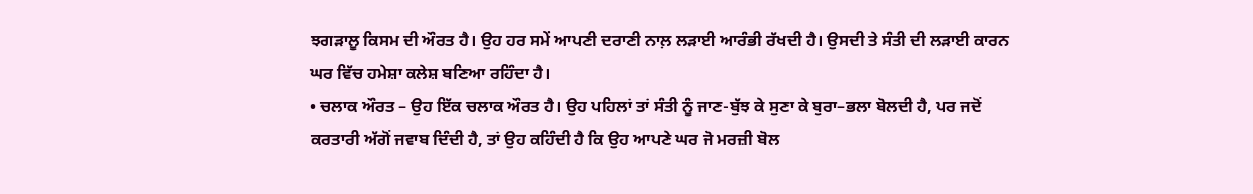ਝਗੜਾਲੂ ਕਿਸਮ ਦੀ ਔਰਤ ਹੈ। ਉਹ ਹਰ ਸਮੇਂ ਆਪਣੀ ਦਰਾਣੀ ਨਾਲ਼ ਲੜਾਈ ਆਰੰਭੀ ਰੱਖਦੀ ਹੈ। ਉਸਦੀ ਤੇ ਸੰਤੀ ਦੀ ਲੜਾਈ ਕਾਰਨ ਘਰ ਵਿੱਚ ਹਮੇਸ਼ਾ ਕਲੇਸ਼ ਬਣਿਆ ਰਹਿੰਦਾ ਹੈ।
• ਚਲਾਕ ਔਰਤ – ਉਹ ਇੱਕ ਚਲਾਕ ਔਰਤ ਹੈ। ਉਹ ਪਹਿਲਾਂ ਤਾਂ ਸੰਤੀ ਨੂੰ ਜਾਣ-ਬੁੱਝ ਕੇ ਸੁਣਾ ਕੇ ਬੁਰਾ–ਭਲਾ ਬੋਲਦੀ ਹੈ, ਪਰ ਜਦੋਂ ਕਰਤਾਰੀ ਅੱਗੋਂ ਜਵਾਬ ਦਿੰਦੀ ਹੈ, ਤਾਂ ਉਹ ਕਹਿੰਦੀ ਹੈ ਕਿ ਉਹ ਆਪਣੇ ਘਰ ਜੋ ਮਰਜ਼ੀ ਬੋਲ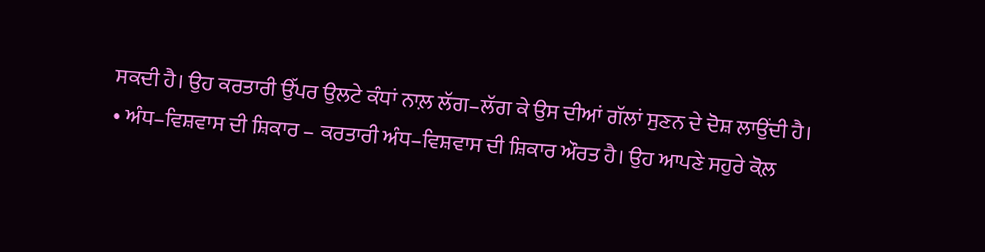ਸਕਦੀ ਹੈ। ਉਹ ਕਰਤਾਰੀ ਉੱਪਰ ਉਲਟੇ ਕੰਧਾਂ ਨਾਲ਼ ਲੱਗ–ਲੱਗ ਕੇ ਉਸ ਦੀਆਂ ਗੱਲਾਂ ਸੁਣਨ ਦੇ ਦੋਸ਼ ਲਾਉਂਦੀ ਹੈ।
• ਅੰਧ–ਵਿਸ਼ਵਾਸ ਦੀ ਸ਼ਿਕਾਰ – ਕਰਤਾਰੀ ਅੰਧ–ਵਿਸ਼ਵਾਸ ਦੀ ਸ਼ਿਕਾਰ ਔਰਤ ਹੈ। ਉਹ ਆਪਣੇ ਸਹੁਰੇ ਕੋਲ਼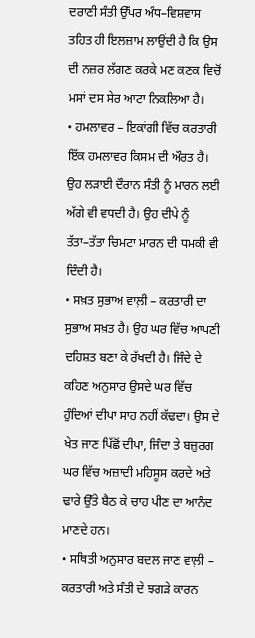ਦਰਾਣੀ ਸੰਤੀ ਉੱਪਰ ਅੰਧ–ਵਿਸ਼ਵਾਸ ਤਹਿਤ ਹੀ ਇਲਜ਼ਾਮ ਲਾਉਂਦੀ ਹੈ ਕਿ ਉਸ ਦੀ ਨਜ਼ਰ ਲੱਗਣ ਕਰਕੇ ਮਣ ਕਣਕ ਵਿਚੋਂ ਮਸਾਂ ਦਸ ਸੇਰ ਆਟਾ ਨਿਕਲਿਆ ਹੈ।
• ਹਮਲਾਵਰ – ਇਕਾਂਗੀ ਵਿੱਚ ਕਰਤਾਰੀ ਇੱਕ ਹਮਲਾਵਰ ਕਿਸਮ ਦੀ ਔਰਤ ਹੈ। ਉਹ ਲੜਾਈ ਦੌਰਾਨ ਸੰਤੀ ਨੂੰ ਮਾਰਨ ਲਈ ਅੱਗੇ ਵੀ ਵਧਦੀ ਹੈ। ਉਹ ਦੀਪੇ ਨੂੰ ਤੱਤਾ–ਤੱਤਾ ਚਿਮਟਾ ਮਾਰਨ ਦੀ ਧਮਕੀ ਵੀ ਦਿੰਦੀ ਹੈ।
• ਸਖ਼ਤ ਸੁਭਾਅ ਵਾਲ਼ੀ – ਕਰਤਾਰੀ ਦਾ ਸੁਭਾਅ ਸਖ਼ਤ ਹੈ। ਉਹ ਘਰ ਵਿੱਚ ਆਪਣੀ ਦਹਿਸ਼ਤ ਬਣਾ ਕੇ ਰੱਖਦੀ ਹੈ। ਜਿੰਦੇ ਦੇ ਕਹਿਣ ਅਨੁਸਾਰ ਉਸਦੇ ਘਰ ਵਿੱਚ ਹੁੰਦਿਆਂ ਦੀਪਾ ਸਾਹ ਨਹੀਂ ਕੱਢਦਾ। ਉਸ ਦੇ ਖੇਤ ਜਾਣ ਪਿੱਛੋਂ ਦੀਪਾ, ਜਿੰਦਾ ਤੇ ਬਜ਼ੁਰਗ ਘਰ ਵਿੱਚ ਅਜ਼ਾਦੀ ਮਹਿਸੂਸ ਕਰਦੇ ਅਤੇ ਢਾਰੇ ਉੱਤੇ ਬੈਠ ਕੇ ਚਾਹ ਪੀਣ ਦਾ ਆਨੰਦ ਮਾਣਦੇ ਹਨ।
• ਸਥਿਤੀ ਅਨੁਸਾਰ ਬਦਲ ਜਾਣ ਵਾਲ਼ੀ – ਕਰਤਾਰੀ ਅਤੇ ਸੰਤੀ ਦੇ ਝਗੜੇ ਕਾਰਨ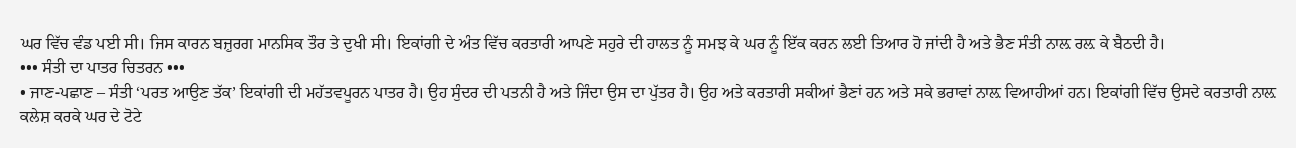ਘਰ ਵਿੱਚ ਵੰਡ ਪਈ ਸੀ। ਜਿਸ ਕਾਰਨ ਬਜ਼ੁਰਗ ਮਾਨਸਿਕ ਤੌਰ ਤੇ ਦੁਖੀ ਸੀ। ਇਕਾਂਗੀ ਦੇ ਅੰਤ ਵਿੱਚ ਕਰਤਾਰੀ ਆਪਣੇ ਸਹੁਰੇ ਦੀ ਹਾਲਤ ਨੂੰ ਸਮਝ ਕੇ ਘਰ ਨੂੰ ਇੱਕ ਕਰਨ ਲਈ ਤਿਆਰ ਹੋ ਜਾਂਦੀ ਹੈ ਅਤੇ ਭੈਣ ਸੰਤੀ ਨਾਲ਼ ਰਲ਼ ਕੇ ਬੈਠਦੀ ਹੈ।
••• ਸੰਤੀ ਦਾ ਪਾਤਰ ਚਿਤਰਨ •••
• ਜਾਣ-ਪਛਾਣ – ਸੰਤੀ ‘ਪਰਤ ਆਉਣ ਤੱਕ’ ਇਕਾਂਗੀ ਦੀ ਮਹੱਤਵਪੂਰਨ ਪਾਤਰ ਹੈ। ਉਹ ਸੁੰਦਰ ਦੀ ਪਤਨੀ ਹੈ ਅਤੇ ਜਿੰਦਾ ਉਸ ਦਾ ਪੁੱਤਰ ਹੈ। ਉਹ ਅਤੇ ਕਰਤਾਰੀ ਸਕੀਆਂ ਭੈਣਾਂ ਹਨ ਅਤੇ ਸਕੇ ਭਰਾਵਾਂ ਨਾਲ਼ ਵਿਆਹੀਆਂ ਹਨ। ਇਕਾਂਗੀ ਵਿੱਚ ਉਸਦੇ ਕਰਤਾਰੀ ਨਾਲ਼ ਕਲੇਸ਼ ਕਰਕੇ ਘਰ ਦੇ ਟੋਟੇ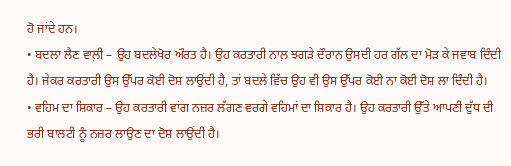ਹੋ ਜਾਂਦੇ ਹਨ।
• ਬਦਲਾ ਲੈਣ ਵਾਲ਼ੀ – ਉਹ ਬਦਲੇਖੋਰ ਔਰਤ ਹੈ। ਉਹ ਕਰਤਾਰੀ ਨਾਲ਼ ਝਗੜੇ ਦੌਰਾਨ ਉਸਦੀ ਹਰ ਗੱਲ ਦਾ ਮੋੜ ਕੇ ਜਵਾਬ ਦਿੰਦੀ ਹੈ। ਜੇਕਰ ਕਰਤਾਰੀ ਉਸ ਉੱਪਰ ਕੋਈ ਦੋਸ਼ ਲਾਉਂਦੀ ਹੈ, ਤਾਂ ਬਦਲੇ ਵਿੱਚ ਉਹ ਵੀ ਉਸ ਉੱਪਰ ਕੋਈ ਨਾ ਕੋਈ ਦੋਸ਼ ਲਾ ਦਿੰਦੀ ਹੈ।
• ਵਹਿਮ ਦਾ ਸ਼ਿਕਾਰ – ਉਹ ਕਰਤਾਰੀ ਵਾਂਗ ਨਜ਼ਰ ਲੱਗਣ ਵਰਗੇ ਵਹਿਮਾਂ ਦਾ ਸ਼ਿਕਾਰ ਹੈ। ਉਹ ਕਰਤਾਰੀ ਉੱਤੇ ਆਪਣੀ ਦੁੱਧ ਦੀ ਭਰੀ ਬਾਲਟੀ ਨੂੰ ਨਜ਼ਰ ਲਾਉਣ ਦਾ ਦੋਸ਼ ਲਾਉਂਦੀ ਹੈ।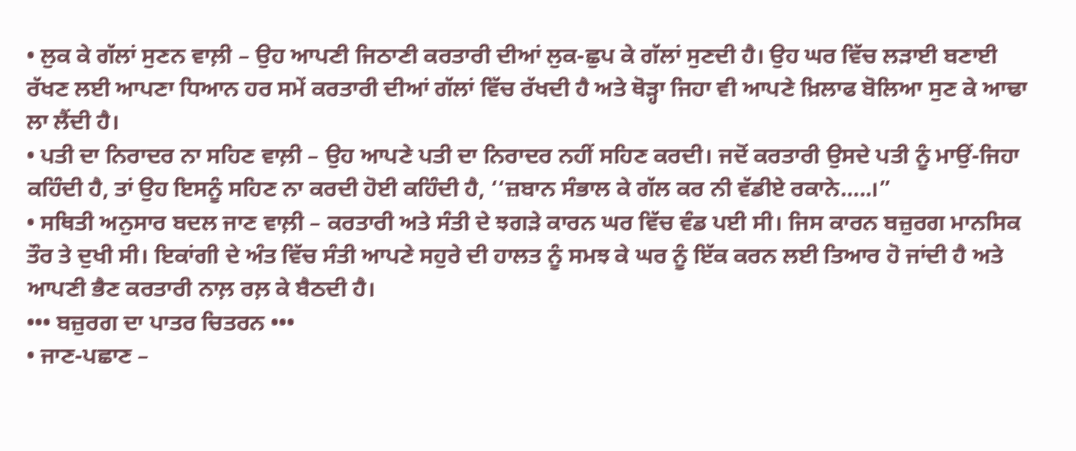• ਲੁਕ ਕੇ ਗੱਲਾਂ ਸੁਣਨ ਵਾਲ਼ੀ – ਉਹ ਆਪਣੀ ਜਿਠਾਣੀ ਕਰਤਾਰੀ ਦੀਆਂ ਲੁਕ-ਛੁਪ ਕੇ ਗੱਲਾਂ ਸੁਣਦੀ ਹੈ। ਉਹ ਘਰ ਵਿੱਚ ਲੜਾਈ ਬਣਾਈ ਰੱਖਣ ਲਈ ਆਪਣਾ ਧਿਆਨ ਹਰ ਸਮੇਂ ਕਰਤਾਰੀ ਦੀਆਂ ਗੱਲਾਂ ਵਿੱਚ ਰੱਖਦੀ ਹੈ ਅਤੇ ਥੋੜ੍ਹਾ ਜਿਹਾ ਵੀ ਆਪਣੇ ਖ਼ਿਲਾਫ ਬੋਲਿਆ ਸੁਣ ਕੇ ਆਢਾ ਲਾ ਲੈਂਦੀ ਹੈ।
• ਪਤੀ ਦਾ ਨਿਰਾਦਰ ਨਾ ਸਹਿਣ ਵਾਲ਼ੀ – ਉਹ ਆਪਣੇ ਪਤੀ ਦਾ ਨਿਰਾਦਰ ਨਹੀਂ ਸਹਿਣ ਕਰਦੀ। ਜਦੋਂ ਕਰਤਾਰੀ ਉਸਦੇ ਪਤੀ ਨੂੰ ਮਾਉਂ-ਜਿਹਾ ਕਹਿੰਦੀ ਹੈ, ਤਾਂ ਉਹ ਇਸਨੂੰ ਸਹਿਣ ਨਾ ਕਰਦੀ ਹੋਈ ਕਹਿੰਦੀ ਹੈ, ‘‘ਜ਼ਬਾਨ ਸੰਭਾਲ ਕੇ ਗੱਲ ਕਰ ਨੀ ਵੱਡੀਏ ਰਕਾਨੇ…..।”
• ਸਥਿਤੀ ਅਨੁਸਾਰ ਬਦਲ ਜਾਣ ਵਾਲ਼ੀ – ਕਰਤਾਰੀ ਅਤੇ ਸੰਤੀ ਦੇ ਝਗੜੇ ਕਾਰਨ ਘਰ ਵਿੱਚ ਵੰਡ ਪਈ ਸੀ। ਜਿਸ ਕਾਰਨ ਬਜ਼ੁਰਗ ਮਾਨਸਿਕ ਤੌਰ ਤੇ ਦੁਖੀ ਸੀ। ਇਕਾਂਗੀ ਦੇ ਅੰਤ ਵਿੱਚ ਸੰਤੀ ਆਪਣੇ ਸਹੁਰੇ ਦੀ ਹਾਲਤ ਨੂੰ ਸਮਝ ਕੇ ਘਰ ਨੂੰ ਇੱਕ ਕਰਨ ਲਈ ਤਿਆਰ ਹੋ ਜਾਂਦੀ ਹੈ ਅਤੇ ਆਪਣੀ ਭੈਣ ਕਰਤਾਰੀ ਨਾਲ਼ ਰਲ਼ ਕੇ ਬੈਠਦੀ ਹੈ।
••• ਬਜ਼ੁਰਗ ਦਾ ਪਾਤਰ ਚਿਤਰਨ •••
• ਜਾਣ-ਪਛਾਣ –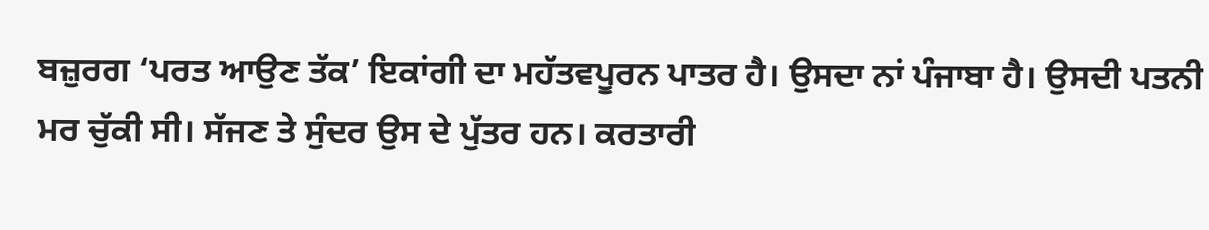ਬਜ਼ੁਰਗ ‘ਪਰਤ ਆਉਣ ਤੱਕ’ ਇਕਾਂਗੀ ਦਾ ਮਹੱਤਵਪੂਰਨ ਪਾਤਰ ਹੈ। ਉਸਦਾ ਨਾਂ ਪੰਜਾਬਾ ਹੈ। ਉਸਦੀ ਪਤਨੀ ਮਰ ਚੁੱਕੀ ਸੀ। ਸੱਜਣ ਤੇ ਸੁੰਦਰ ਉਸ ਦੇ ਪੁੱਤਰ ਹਨ। ਕਰਤਾਰੀ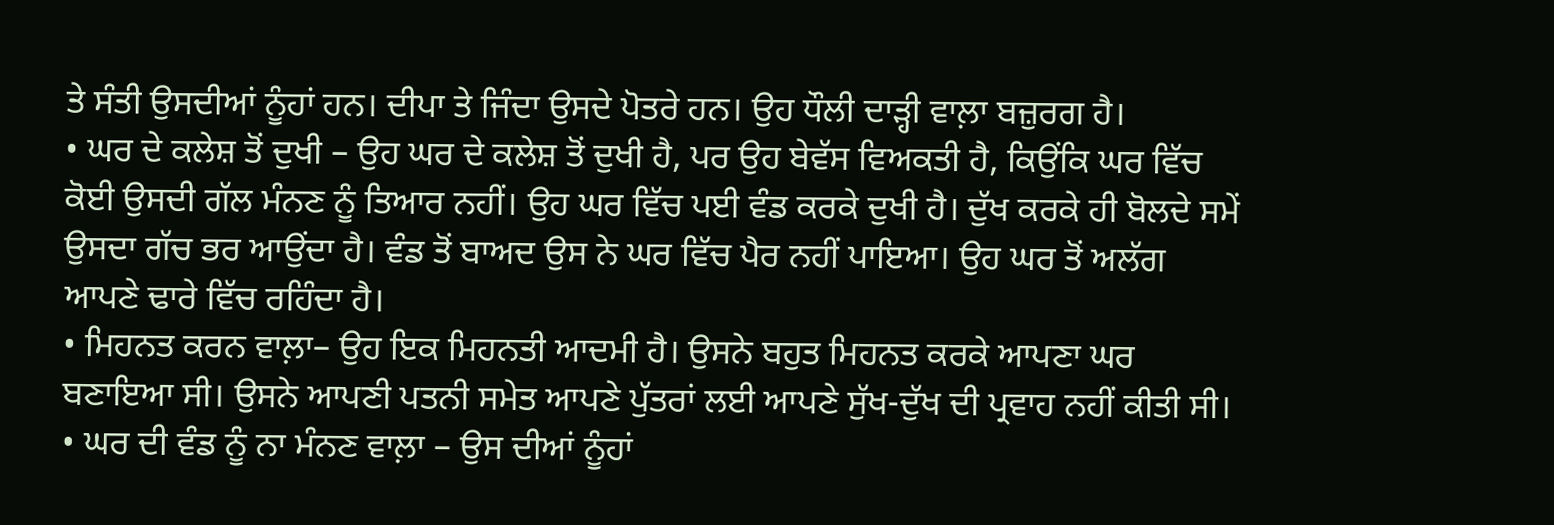ਤੇ ਸੰਤੀ ਉਸਦੀਆਂ ਨੂੰਹਾਂ ਹਨ। ਦੀਪਾ ਤੇ ਜਿੰਦਾ ਉਸਦੇ ਪੋਤਰੇ ਹਨ। ਉਹ ਧੌਲੀ ਦਾੜ੍ਹੀ ਵਾਲ਼ਾ ਬਜ਼ੁਰਗ ਹੈ।
• ਘਰ ਦੇ ਕਲੇਸ਼ ਤੋਂ ਦੁਖੀ – ਉਹ ਘਰ ਦੇ ਕਲੇਸ਼ ਤੋਂ ਦੁਖੀ ਹੈ, ਪਰ ਉਹ ਬੇਵੱਸ ਵਿਅਕਤੀ ਹੈ, ਕਿਉਂਕਿ ਘਰ ਵਿੱਚ ਕੋਈ ਉਸਦੀ ਗੱਲ ਮੰਨਣ ਨੂੰ ਤਿਆਰ ਨਹੀਂ। ਉਹ ਘਰ ਵਿੱਚ ਪਈ ਵੰਡ ਕਰਕੇ ਦੁਖੀ ਹੈ। ਦੁੱਖ ਕਰਕੇ ਹੀ ਬੋਲਦੇ ਸਮੇਂ ਉਸਦਾ ਗੱਚ ਭਰ ਆਉਂਦਾ ਹੈ। ਵੰਡ ਤੋਂ ਬਾਅਦ ਉਸ ਨੇ ਘਰ ਵਿੱਚ ਪੈਰ ਨਹੀਂ ਪਾਇਆ। ਉਹ ਘਰ ਤੋਂ ਅਲੱਗ ਆਪਣੇ ਢਾਰੇ ਵਿੱਚ ਰਹਿੰਦਾ ਹੈ।
• ਮਿਹਨਤ ਕਰਨ ਵਾਲ਼ਾ– ਉਹ ਇਕ ਮਿਹਨਤੀ ਆਦਮੀ ਹੈ। ਉਸਨੇ ਬਹੁਤ ਮਿਹਨਤ ਕਰਕੇ ਆਪਣਾ ਘਰ ਬਣਾਇਆ ਸੀ। ਉਸਨੇ ਆਪਣੀ ਪਤਨੀ ਸਮੇਤ ਆਪਣੇ ਪੁੱਤਰਾਂ ਲਈ ਆਪਣੇ ਸੁੱਖ-ਦੁੱਖ ਦੀ ਪ੍ਰਵਾਹ ਨਹੀਂ ਕੀਤੀ ਸੀ।
• ਘਰ ਦੀ ਵੰਡ ਨੂੰ ਨਾ ਮੰਨਣ ਵਾਲ਼ਾ – ਉਸ ਦੀਆਂ ਨੂੰਹਾਂ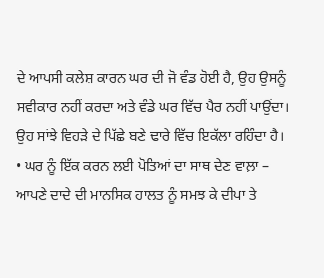ਦੇ ਆਪਸੀ ਕਲੇਸ਼ ਕਾਰਨ ਘਰ ਦੀ ਜੋ ਵੰਡ ਹੋਈ ਹੈ, ਉਹ ਉਸਨੂੰ ਸਵੀਕਾਰ ਨਹੀਂ ਕਰਦਾ ਅਤੇ ਵੰਡੇ ਘਰ ਵਿੱਚ ਪੈਰ ਨਹੀਂ ਪਾਉਂਦਾ। ਉਹ ਸਾਂਝੇ ਵਿਹੜੇ ਦੇ ਪਿੱਛੇ ਬਣੇ ਢਾਰੇ ਵਿੱਚ ਇਕੱਲਾ ਰਹਿੰਦਾ ਹੈ।
• ਘਰ ਨੂੰ ਇੱਕ ਕਰਨ ਲਈ ਪੋਤਿਆਂ ਦਾ ਸਾਥ ਦੇਣ ਵਾਲ਼ਾ – ਆਪਣੇ ਦਾਦੇ ਦੀ ਮਾਨਸਿਕ ਹਾਲਤ ਨੂੰ ਸਮਝ ਕੇ ਦੀਪਾ ਤੇ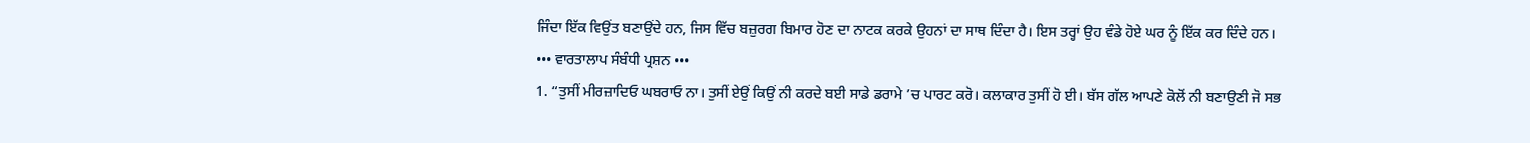ਜਿੰਦਾ ਇੱਕ ਵਿਉਂਤ ਬਣਾਉਂਦੇ ਹਨ, ਜਿਸ ਵਿੱਚ ਬਜ਼ੁਰਗ ਬਿਮਾਰ ਹੋਣ ਦਾ ਨਾਟਕ ਕਰਕੇ ਉਹਨਾਂ ਦਾ ਸਾਥ ਦਿੰਦਾ ਹੈ। ਇਸ ਤਰ੍ਹਾਂ ਉਹ ਵੰਡੇ ਹੋਏ ਘਰ ਨੂੰ ਇੱਕ ਕਰ ਦਿੰਦੇ ਹਨ।
••• ਵਾਰਤਾਲਾਪ ਸੰਬੰਧੀ ਪ੍ਰਸ਼ਨ •••
1. “ਤੁਸੀਂ ਮੀਰਜ਼ਾਦਿਓ ਘਬਰਾਓ ਨਾ। ਤੁਸੀਂ ਏਉਂ ਕਿਉਂ ਨੀ ਕਰਦੇ ਬਈ ਸਾਡੇ ਡਰਾਮੇ ’ਚ ਪਾਰਟ ਕਰੋ। ਕਲਾਕਾਰ ਤੁਸੀਂ ਹੋ ਈ। ਬੱਸ ਗੱਲ ਆਪਣੇ ਕੋਲੋਂ ਨੀ ਬਣਾਉਣੀ ਜੋ ਸਭ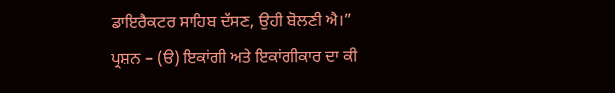ਡਾਇਰੈਕਟਰ ਸਾਹਿਬ ਦੱਸਣ, ਉਹੀ ਬੋਲਣੀ ਐ।”
ਪ੍ਰਸ਼ਨ – (ੳ) ਇਕਾਂਗੀ ਅਤੇ ਇਕਾਂਗੀਕਾਰ ਦਾ ਕੀ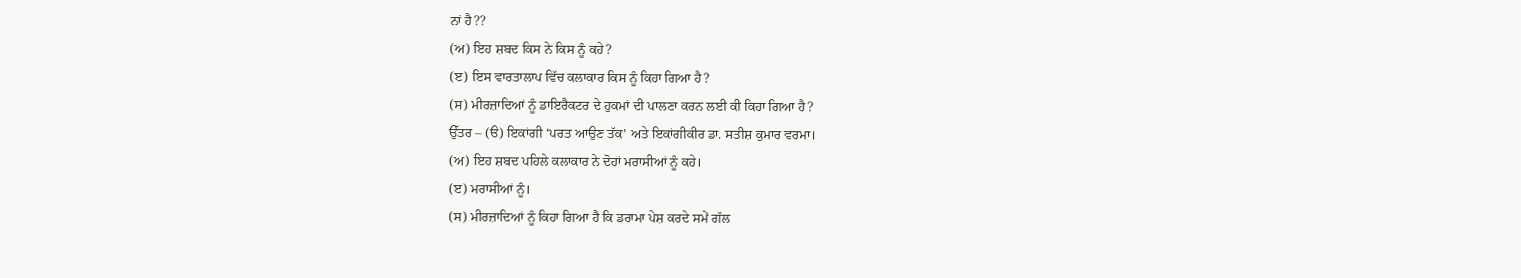ਨਾਂ ਹੈ??
(ਅ) ਇਹ ਸ਼ਬਦ ਕਿਸ ਨੇ ਕਿਸ ਨੂੰ ਕਹੇ?
(ੲ) ਇਸ ਵਾਰਤਾਲਾਪ ਵਿੱਚ ਕਲਾਕਾਰ ਕਿਸ ਨੂੰ ਕਿਹਾ ਗਿਆ ਹੈ?
(ਸ) ਮੀਰਜ਼ਾਦਿਆਂ ਨੂੰ ਡਾਇਰੈਕਟਰ ਦੇ ਹੁਕਮਾਂ ਦੀ ਪਾਲਣਾ ਕਰਨ ਲਈ ਕੀ ਕਿਹਾ ਗਿਆ ਹੈ?
ਉੱਤਰ – (ੳ) ਇਕਾਂਗੀ ‘ਪਰਤ ਆਉਣ ਤੱਕ’ ਅਤੇ ਇਕਾਂਗੀਕੀਰ ਡਾ. ਸਤੀਸ਼ ਕੁਮਾਰ ਵਰਮਾ।
(ਅ) ਇਹ ਸ਼ਬਦ ਪਹਿਲੇ ਕਲਾਕਾਰ ਨੇ ਦੋਹਾਂ ਮਰਾਸੀਆਂ ਨੂੰ ਕਹੇ।
(ੲ) ਮਰਾਸੀਆਂ ਨੂੰ।
(ਸ) ਮੀਰਜ਼ਾਦਿਆਂ ਨੂੰ ਕਿਹਾ ਗਿਆ ਹੈ ਕਿ ਡਰਾਮਾ ਪੇਸ਼ ਕਰਦੇ ਸਮੇਂ ਗੱਲ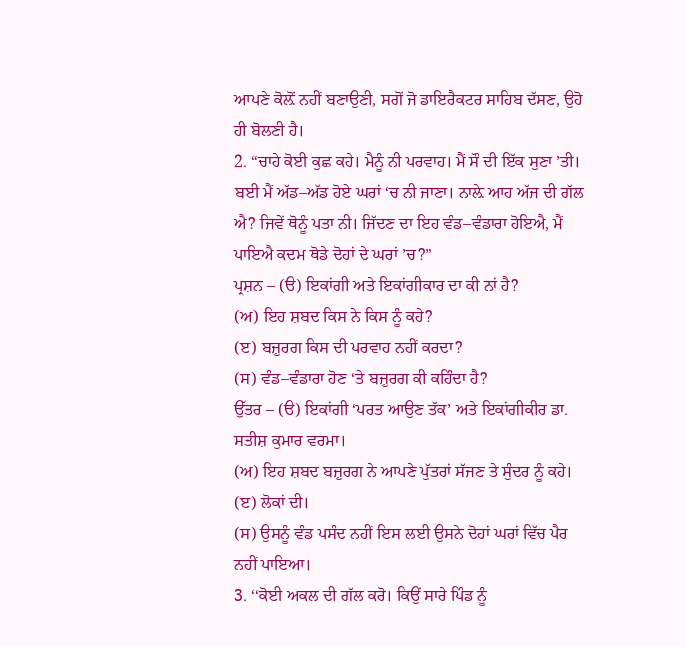ਆਪਣੇ ਕੋਲ਼ੋਂ ਨਹੀਂ ਬਣਾਉਣੀ, ਸਗੋਂ ਜੋ ਡਾਇਰੈਕਟਰ ਸਾਹਿਬ ਦੱਸਣ, ਉਹੋ ਹੀ ਬੋਲਣੀ ਹੈ।
2. “ਚਾਹੇ ਕੋਈ ਕੁਛ ਕਹੇ। ਮੈਨੂੰ ਨੀ ਪਰਵਾਹ। ਮੈਂ ਸੌ ਦੀ ਇੱਕ ਸੁਣਾ ’ਤੀ। ਬਈ ਮੈਂ ਅੱਡ–ਅੱਡ ਹੋਏ ਘਰਾਂ ‘ਚ ਨੀ ਜਾਣਾ। ਨਾਲ਼ੇ ਆਹ ਅੱਜ ਦੀ ਗੱਲ ਐ? ਜਿਵੇਂ ਥੋਨੂੰ ਪਤਾ ਨੀ। ਜਿੱਦਣ ਦਾ ਇਹ ਵੰਡ–ਵੰਡਾਰਾ ਹੋਇਐ, ਮੈਂ ਪਾਇਐ ਕਦਮ ਥੋਡੇ ਦੋਹਾਂ ਦੇ ਘਰਾਂ ’ਚ?”
ਪ੍ਰਸ਼ਨ – (ੳ) ਇਕਾਂਗੀ ਅਤੇ ਇਕਾਂਗੀਕਾਰ ਦਾ ਕੀ ਨਾਂ ਹੈ?
(ਅ) ਇਹ ਸ਼ਬਦ ਕਿਸ ਨੇ ਕਿਸ ਨੂੰ ਕਹੇ?
(ੲ) ਬਜ਼ੁਰਗ ਕਿਸ ਦੀ ਪਰਵਾਹ ਨਹੀਂ ਕਰਦਾ?
(ਸ) ਵੰਡ–ਵੰਡਾਰਾ ਹੋਣ ‘ਤੇ ਬਜ਼ੁਰਗ ਕੀ ਕਹਿੰਦਾ ਹੈ?
ਉੱਤਰ – (ੳ) ਇਕਾਂਗੀ ‘ਪਰਤ ਆਉਣ ਤੱਕ’ ਅਤੇ ਇਕਾਂਗੀਕੀਰ ਡਾ. ਸਤੀਸ਼ ਕੁਮਾਰ ਵਰਮਾ।
(ਅ) ਇਹ ਸ਼ਬਦ ਬਜ਼ੁਰਗ ਨੇ ਆਪਣੇ ਪੁੱਤਰਾਂ ਸੱਜਣ ਤੇ ਸੁੰਦਰ ਨੂੰ ਕਹੇ।
(ੲ) ਲੋਕਾਂ ਦੀ।
(ਸ) ਉਸਨੂੰ ਵੰਡ ਪਸੰਦ ਨਹੀਂ ਇਸ ਲਈ ਉਸਨੇ ਦੋਹਾਂ ਘਰਾਂ ਵਿੱਚ ਪੈਰ ਨਹੀਂ ਪਾਇਆ।
3. ‘‘ਕੋਈ ਅਕਲ ਦੀ ਗੱਲ ਕਰੋ। ਕਿਉਂ ਸਾਰੇ ਪਿੰਡ ਨੂੰ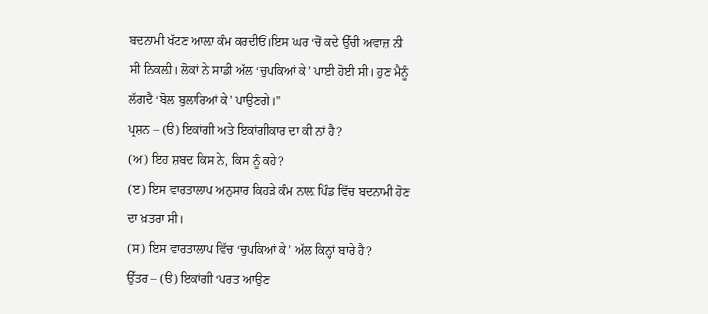ਬਦਨਾਮੀ ਖੱਟਣ ਆਲ਼ਾ ਕੰਮ ਕਰਦੀਓਂ।ਇਸ ਘਰ ‘ਚੋਂ ਕਦੇ ਉੱਚੀ ਅਵਾਜ਼ ਨੀ ਸੀ ਨਿਕਲ਼ੀ। ਲੋਕਾਂ ਨੇ ਸਾਡੀ ਅੱਲ ‘ਚੁਪਕਿਆਂ ਕੇ’ ਪਾਈ ਹੋਈ ਸੀ। ਹੁਣ ਮੈਨੂੰ ਲੱਗਦੈ ‘ਬੋਲ ਬੁਲਾਰਿਆਂ ਕੇ’ ਪਾਉਣਗੇ।”
ਪ੍ਰਸ਼ਨ – (ੳ) ਇਕਾਂਗੀ ਅਤੇ ਇਕਾਂਗੀਕਾਰ ਦਾ ਕੀ ਨਾਂ ਹੈ?
(ਅ) ਇਹ ਸ਼ਬਦ ਕਿਸ ਨੇ, ਕਿਸ ਨੂੰ ਕਹੇ?
(ੲ) ਇਸ ਵਾਰਤਾਲਾਪ ਅਨੁਸਾਰ ਕਿਹੜੇ ਕੰਮ ਨਾਲ਼ ਪਿੰਡ ਵਿੱਚ ਬਦਨਾਮੀ ਹੋਣ ਦਾ ਖ਼ਤਰਾ ਸੀ।
(ਸ) ਇਸ ਵਾਰਤਾਲਾਪ ਵਿੱਚ ‘ਚੁਪਕਿਆਂ ਕੇ’ ਅੱਲ ਕਿਨ੍ਹਾਂ ਬਾਰੇ ਹੈ?
ਉੱਤਰ – (ੳ) ਇਕਾਂਗੀ ‘ਪਰਤ ਆਉਣ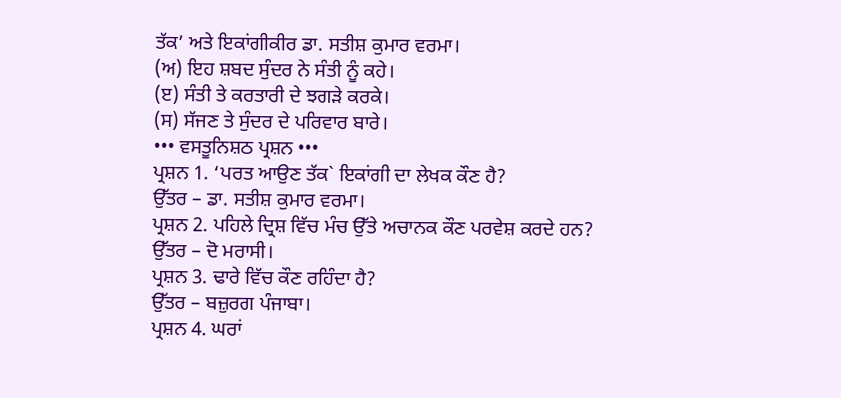ਤੱਕ’ ਅਤੇ ਇਕਾਂਗੀਕੀਰ ਡਾ. ਸਤੀਸ਼ ਕੁਮਾਰ ਵਰਮਾ।
(ਅ) ਇਹ ਸ਼ਬਦ ਸੁੰਦਰ ਨੇ ਸੰਤੀ ਨੂੰ ਕਹੇ।
(ੲ) ਸੰਤੀ ਤੇ ਕਰਤਾਰੀ ਦੇ ਝਗੜੇ ਕਰਕੇ।
(ਸ) ਸੱਜਣ ਤੇ ਸੁੰਦਰ ਦੇ ਪਰਿਵਾਰ ਬਾਰੇ।
••• ਵਸਤੂਨਿਸ਼ਠ ਪ੍ਰਸ਼ਨ •••
ਪ੍ਰਸ਼ਨ 1. ‘ਪਰਤ ਆਉਣ ਤੱਕ` ਇਕਾਂਗੀ ਦਾ ਲੇਖਕ ਕੌਣ ਹੈ?
ਉੱਤਰ – ਡਾ. ਸਤੀਸ਼ ਕੁਮਾਰ ਵਰਮਾ।
ਪ੍ਰਸ਼ਨ 2. ਪਹਿਲੇ ਦ੍ਰਿਸ਼ ਵਿੱਚ ਮੰਚ ਉੱਤੇ ਅਚਾਨਕ ਕੌਣ ਪਰਵੇਸ਼ ਕਰਦੇ ਹਨ?
ਉੱਤਰ – ਦੋ ਮਰਾਸੀ।
ਪ੍ਰਸ਼ਨ 3. ਢਾਰੇ ਵਿੱਚ ਕੌਣ ਰਹਿੰਦਾ ਹੈ?
ਉੱਤਰ – ਬਜ਼ੁਰਗ ਪੰਜਾਬਾ।
ਪ੍ਰਸ਼ਨ 4. ਘਰਾਂ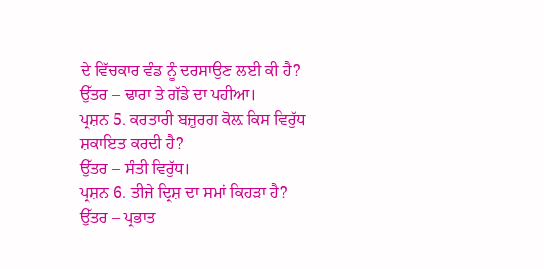ਦੇ ਵਿੱਚਕਾਰ ਵੰਡ ਨੂੰ ਦਰਸਾਉਣ ਲਈ ਕੀ ਹੈ?
ਉੱਤਰ – ਢਾਰਾ ਤੇ ਗੱਡੇ ਦਾ ਪਹੀਆ।
ਪ੍ਰਸ਼ਨ 5. ਕਰਤਾਰੀ ਬਜ਼ੁਰਗ ਕੋਲ਼ ਕਿਸ ਵਿਰੁੱਧ ਸ਼ਕਾਇਤ ਕਰਦੀ ਹੈ?
ਉੱਤਰ – ਸੰਤੀ ਵਿਰੁੱਧ।
ਪ੍ਰਸ਼ਨ 6. ਤੀਜੇ ਦ੍ਰਿਸ਼ ਦਾ ਸਮਾਂ ਕਿਹੜਾ ਹੈ?
ਉੱਤਰ – ਪ੍ਰਭਾਤ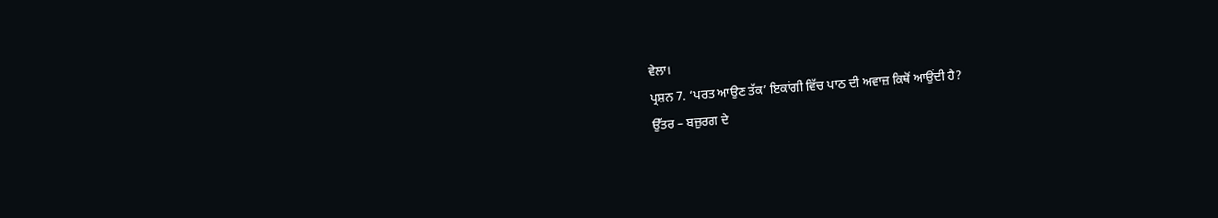ਵੇਲਾ।
ਪ੍ਰਸ਼ਨ 7. ‘ਪਰਤ ਆਉਣ ਤੱਕ’ ਇਕਾਂਗੀ ਵਿੱਚ ਪਾਠ ਦੀ ਅਵਾਜ਼ ਕਿਥੋਂ ਆਉਂਦੀ ਹੈ?
ਉੱਤਰ – ਬਜ਼ੁਰਗ ਦੇ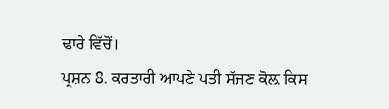ਢਾਰੇ ਵਿੱਚੋਂ।
ਪ੍ਰਸ਼ਨ 8. ਕਰਤਾਰੀ ਆਪਣੇ ਪਤੀ ਸੱਜਣ ਕੋਲ਼ ਕਿਸ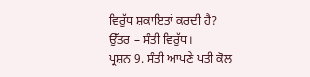ਵਿਰੁੱਧ ਸ਼ਕਾਇਤਾਂ ਕਰਦੀ ਹੈ?
ਉੱਤਰ – ਸੰਤੀ ਵਿਰੁੱਧ।
ਪ੍ਰਸ਼ਨ 9. ਸੰਤੀ ਆਪਣੇ ਪਤੀ ਕੋਲ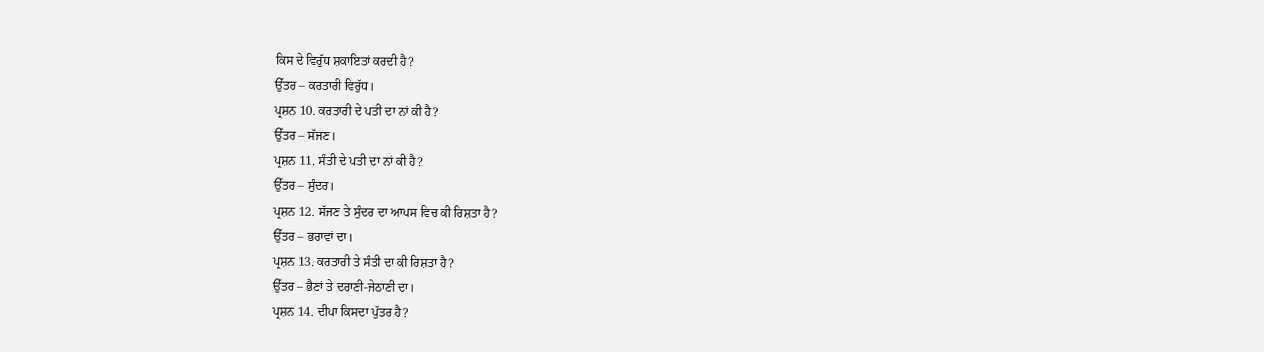ਕਿਸ ਦੇ ਵਿਰੁੱਧ ਸ਼ਕਾਇਤਾਂ ਕਰਦੀ ਹੈ?
ਉੱਤਰ – ਕਰਤਾਰੀ ਵਿਰੁੱਧ।
ਪ੍ਰਸ਼ਨ 10. ਕਰਤਾਰੀ ਦੇ ਪਤੀ ਦਾ ਨਾਂ ਕੀ ਹੈ?
ਉੱਤਰ – ਸੱਜਣ।
ਪ੍ਰਸ਼ਨ 11. ਸੰਤੀ ਦੇ ਪਤੀ ਦਾ ਨਾਂ ਕੀ ਹੈ?
ਉੱਤਰ – ਸੁੰਦਰ।
ਪ੍ਰਸ਼ਨ 12. ਸੱਜਣ ਤੇ ਸੁੰਦਰ ਦਾ ਆਪਸ ਵਿਚ ਕੀ ਰਿਸ਼ਤਾ ਹੈ?
ਉੱਤਰ – ਭਰਾਵਾਂ ਦਾ।
ਪ੍ਰਸ਼ਨ 13. ਕਰਤਾਰੀ ਤੇ ਸੰਤੀ ਦਾ ਕੀ ਰਿਸ਼ਤਾ ਹੈ?
ਉੱਤਰ – ਭੈਣਾਂ ਤੇ ਦਰਾਣੀ-ਜੇਠਾਣੀ ਦਾ।
ਪ੍ਰਸ਼ਨ 14. ਦੀਪਾ ਕਿਸਦਾ ਪੁੱਤਰ ਹੈ?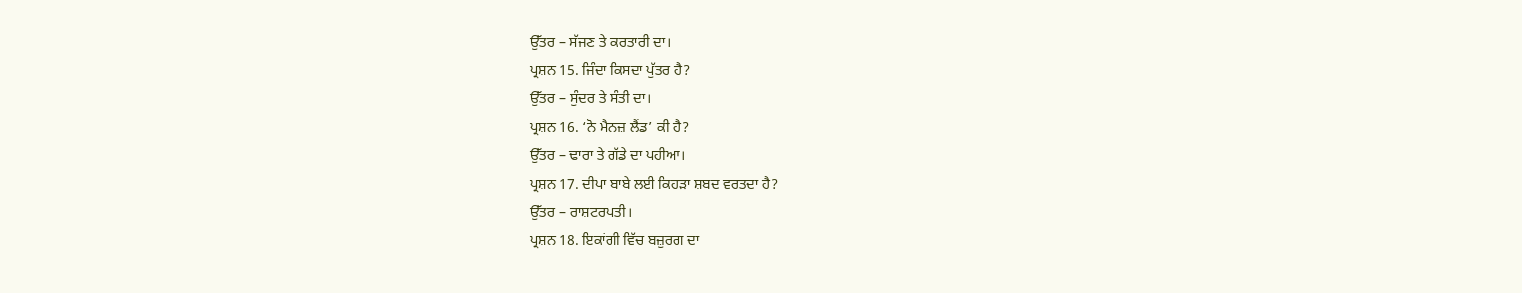ਉੱਤਰ – ਸੱਜਣ ਤੇ ਕਰਤਾਰੀ ਦਾ।
ਪ੍ਰਸ਼ਨ 15. ਜਿੰਦਾ ਕਿਸਦਾ ਪੁੱਤਰ ਹੈ?
ਉੱਤਰ – ਸੁੰਦਰ ਤੇ ਸੰਤੀ ਦਾ।
ਪ੍ਰਸ਼ਨ 16. ‘ਨੋ ਮੈਨਜ਼ ਲੈਂਡ’ ਕੀ ਹੈ?
ਉੱਤਰ – ਢਾਰਾ ਤੇ ਗੱਡੇ ਦਾ ਪਹੀਆ।
ਪ੍ਰਸ਼ਨ 17. ਦੀਪਾ ਬਾਬੇ ਲਈ ਕਿਹੜਾ ਸ਼ਬਦ ਵਰਤਦਾ ਹੈ?
ਉੱਤਰ – ਰਾਸ਼ਟਰਪਤੀ।
ਪ੍ਰਸ਼ਨ 18. ਇਕਾਂਗੀ ਵਿੱਚ ਬਜ਼ੁਰਗ ਦਾ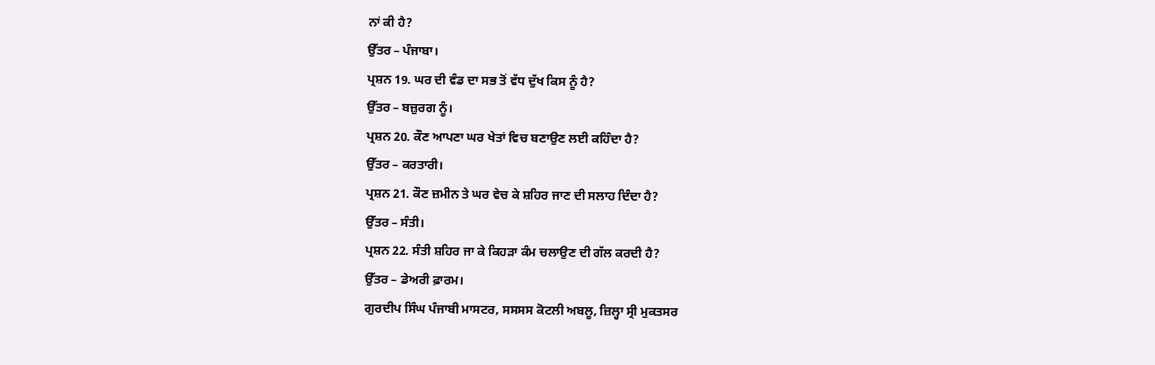ਨਾਂ ਕੀ ਹੈ?
ਉੱਤਰ – ਪੰਜਾਬਾ।
ਪ੍ਰਸ਼ਨ 19. ਘਰ ਦੀ ਵੰਡ ਦਾ ਸਭ ਤੋਂ ਵੱਧ ਦੁੱਖ ਕਿਸ ਨੂੰ ਹੈ?
ਉੱਤਰ – ਬਜ਼ੁਰਗ ਨੂੰ।
ਪ੍ਰਸ਼ਨ 20. ਕੌਣ ਆਪਣਾ ਘਰ ਖੇਤਾਂ ਵਿਚ ਬਣਾਉਣ ਲਈ ਕਹਿੰਦਾ ਹੈ?
ਉੱਤਰ – ਕਰਤਾਰੀ।
ਪ੍ਰਸ਼ਨ 21. ਕੌਣ ਜ਼ਮੀਨ ਤੇ ਘਰ ਵੇਚ ਕੇ ਸ਼ਹਿਰ ਜਾਣ ਦੀ ਸਲਾਹ ਦਿੰਦਾ ਹੈ?
ਉੱਤਰ – ਸੰਤੀ।
ਪ੍ਰਸ਼ਨ 22. ਸੰਤੀ ਸ਼ਹਿਰ ਜਾ ਕੇ ਕਿਹੜਾ ਕੰਮ ਚਲਾਉਣ ਦੀ ਗੱਲ ਕਰਦੀ ਹੈ?
ਉੱਤਰ – ਡੇਅਰੀ ਫ਼ਾਰਮ।
ਗੁਰਦੀਪ ਸਿੰਘ ਪੰਜਾਬੀ ਮਾਸਟਰ, ਸਸਸਸ ਕੋਟਲੀ ਅਬਲੂ, ਜ਼ਿਲ੍ਹਾ ਸ੍ਰੀ ਮੁਕਤਸਰ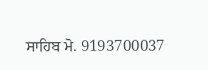ਸਾਹਿਬ ਮੋ. 9193700037